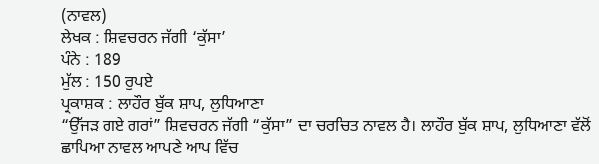(ਨਾਵਲ)
ਲੇਖਕ : ਸ਼ਿਵਚਰਨ ਜੱਗੀ ‘ਕੁੱਸਾ’
ਪੰਨੇ : 189
ਮੁੱਲ : 150 ਰੁਪਏ
ਪ੍ਰਕਾਸ਼ਕ : ਲਾਹੌਰ ਬੁੱਕ ਸ਼ਾਪ, ਲੁਧਿਆਣਾ
“ਉੱਜੜ ਗਏ ਗਰਾਂ” ਸ਼ਿਵਚਰਨ ਜੱਗੀ “ਕੁੱਸਾ” ਦਾ ਚਰਚਿਤ ਨਾਵਲ ਹੈ। ਲਾਹੌਰ ਬੁੱਕ ਸ਼ਾਪ, ਲੁਧਿਆਣਾ ਵੱਲੋਂ ਛਾਪਿਆ ਨਾਵਲ ਆਪਣੇ ਆਪ ਵਿੱਚ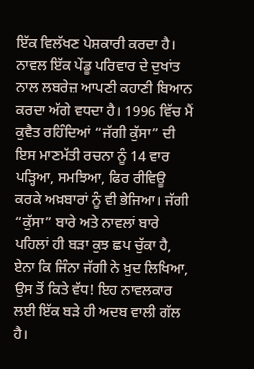ਇੱਕ ਵਿਲੱਖਣ ਪੇਸ਼ਕਾਰੀ ਕਰਦਾ ਹੈ। ਨਾਵਲ ਇੱਕ ਪੇਂਡੂ ਪਰਿਵਾਰ ਦੇ ਦੁਖਾਂਤ ਨਾਲ ਲਬਰੇਜ਼ ਆਪਣੀ ਕਹਾਣੀ ਬਿਆਨ ਕਰਦਾ ਅੱਗੇ ਵਧਦਾ ਹੈ। 1996 ਵਿੱਚ ਮੈਂ ਕੁਵੈਤ ਰਹਿੰਦਿਆਂ “ਜੱਗੀ ਕੁੱਸਾ” ਦੀ ਇਸ ਮਾਣਮੱਤੀ ਰਚਨਾ ਨੂੰ 14 ਵਾਰ ਪੜ੍ਹਿਆ, ਸਮਝਿਆ, ਫਿਰ ਰੀਵਿਊ ਕਰਕੇ ਅਖ਼ਬਾਰਾਂ ਨੂੰ ਵੀ ਭੇਜਿਆ। ਜੱਗੀ “ਕੁੱਸਾ” ਬਾਰੇ ਅਤੇ ਨਾਵਲਾਂ ਬਾਰੇ ਪਹਿਲਾਂ ਹੀ ਬੜਾ ਕੁਝ ਛਪ ਚੁੱਕਾ ਹੈ, ਏਨਾ ਕਿ ਜਿੰਨਾ ਜੱਗੀ ਨੇ ਖ਼ੁਦ ਲਿਖਿਆ, ਉਸ ਤੋਂ ਕਿਤੇ ਵੱਧ! ਇਹ ਨਾਵਲਕਾਰ ਲਈ ਇੱਕ ਬੜੇ ਹੀ ਅਦਬ ਵਾਲੀ ਗੱਲ ਹੈ।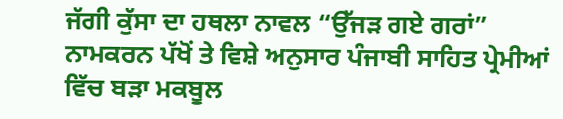ਜੱਗੀ ਕੁੱਸਾ ਦਾ ਹਥਲਾ ਨਾਵਲ “ਉੱਜੜ ਗਏ ਗਰਾਂ” ਨਾਮਕਰਨ ਪੱਖੋਂ ਤੇ ਵਿਸ਼ੇ ਅਨੁਸਾਰ ਪੰਜਾਬੀ ਸਾਹਿਤ ਪ੍ਰੇਮੀਆਂ ਵਿੱਚ ਬੜਾ ਮਕਬੂਲ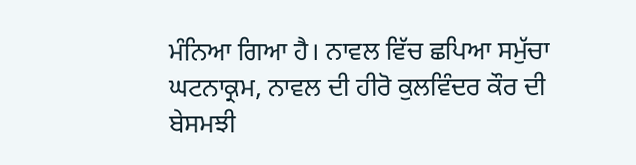ਮੰਨਿਆ ਗਿਆ ਹੈ। ਨਾਵਲ ਵਿੱਚ ਛਪਿਆ ਸਮੁੱਚਾ ਘਟਨਾਕ੍ਰਮ, ਨਾਵਲ ਦੀ ਹੀਰੋ ਕੁਲਵਿੰਦਰ ਕੌਰ ਦੀ ਬੇਸਮਝੀ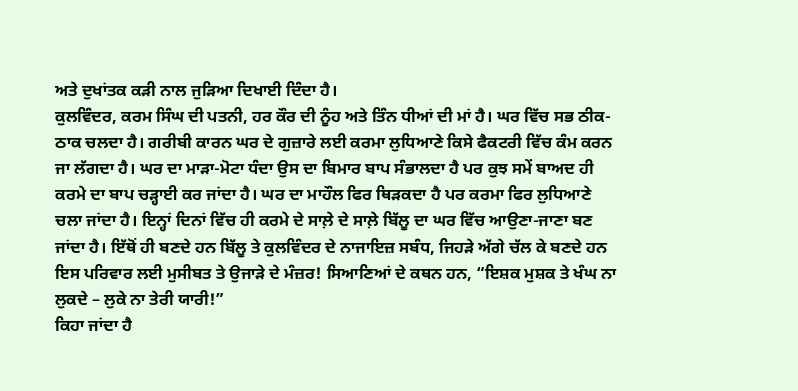ਅਤੇ ਦੁਖਾਂਤਕ ਕੜੀ ਨਾਲ ਜੁੜਿਆ ਦਿਖਾਈ ਦਿੰਦਾ ਹੈ।
ਕੁਲਵਿੰਦਰ, ਕਰਮ ਸਿੰਘ ਦੀ ਪਤਨੀ, ਹਰ ਕੌਰ ਦੀ ਨੂੰਹ ਅਤੇ ਤਿੰਨ ਧੀਆਂ ਦੀ ਮਾਂ ਹੈ। ਘਰ ਵਿੱਚ ਸਭ ਠੀਕ-ਠਾਕ ਚਲਦਾ ਹੈ। ਗਰੀਬੀ ਕਾਰਨ ਘਰ ਦੇ ਗੁਜ਼ਾਰੇ ਲਈ ਕਰਮਾ ਲੁਧਿਆਣੇ ਕਿਸੇ ਫੈਕਟਰੀ ਵਿੱਚ ਕੰਮ ਕਰਨ ਜਾ ਲੱਗਦਾ ਹੈ। ਘਰ ਦਾ ਮਾੜਾ-ਮੋਟਾ ਧੰਦਾ ਉਸ ਦਾ ਬਿਮਾਰ ਬਾਪ ਸੰਭਾਲਦਾ ਹੈ ਪਰ ਕੁਝ ਸਮੇਂ ਬਾਅਦ ਹੀ ਕਰਮੇ ਦਾ ਬਾਪ ਚੜ੍ਹਾਈ ਕਰ ਜਾਂਦਾ ਹੈ। ਘਰ ਦਾ ਮਾਹੌਲ ਫਿਰ ਥਿੜਕਦਾ ਹੈ ਪਰ ਕਰਮਾ ਫਿਰ ਲੁਧਿਆਣੇ ਚਲਾ ਜਾਂਦਾ ਹੈ। ਇਨ੍ਹਾਂ ਦਿਨਾਂ ਵਿੱਚ ਹੀ ਕਰਮੇ ਦੇ ਸਾਲ਼ੇ ਦੇ ਸਾਲ਼ੇ ਬਿੱਲੂ ਦਾ ਘਰ ਵਿੱਚ ਆਉਣਾ-ਜਾਣਾ ਬਣ ਜਾਂਦਾ ਹੈ। ਇੱਥੋਂ ਹੀ ਬਣਦੇ ਹਨ ਬਿੱਲੂ ਤੇ ਕੁਲਵਿੰਦਰ ਦੇ ਨਾਜਾਇਜ਼ ਸਬੰਧ, ਜਿਹੜੇ ਅੱਗੇ ਚੱਲ ਕੇ ਬਣਦੇ ਹਨ ਇਸ ਪਰਿਵਾਰ ਲਈ ਮੁਸੀਬਤ ਤੇ ਉਜਾੜੇ ਦੇ ਮੰਜ਼ਰ! ਸਿਆਣਿਆਂ ਦੇ ਕਥਨ ਹਨ, “ਇਸ਼ਕ ਮੁਸ਼ਕ ਤੇ ਖੰਘ ਨਾ ਲੁਕਦੇ – ਲੁਕੇ ਨਾ ਤੇਰੀ ਯਾਰੀ!”
ਕਿਹਾ ਜਾਂਦਾ ਹੈ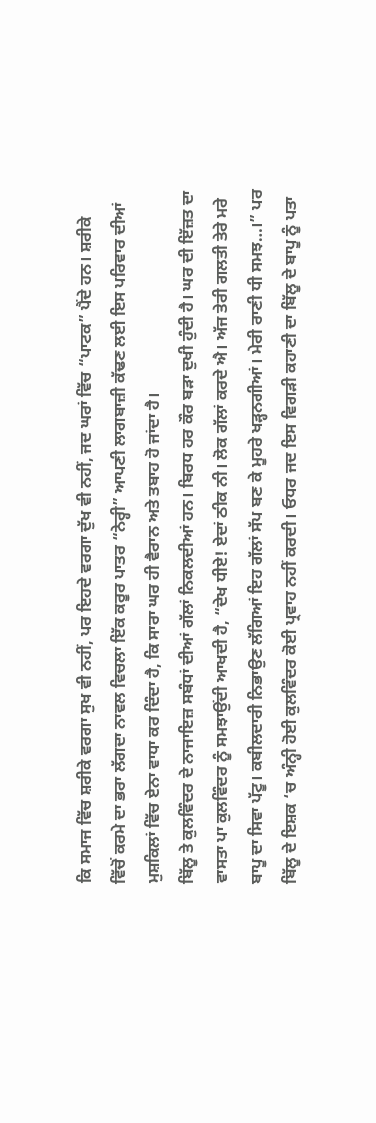ਕਿ ਸਮਾਜ ਵਿੱਚ ਸ਼ਰੀਕੇ ਵਰਗਾ ਸੁਖ ਵੀ ਨਹੀਂ, ਪਰ ਇਹਦੇ ਵਰਗਾ ਦੁੱਖ ਵੀ ਨਹੀਂ, ਜਦ ਘਰਾਂ ਵਿੱਚ “ਪਾਟਕ” ਪੈਂਦੇ ਹਨ। ਸ਼ਰੀਕੇ ਵਿੱਚੋਂ ਕਰਮੇ ਦਾ ਭਰਾ ਲੱਗਦਾ ਨਾਵਲ ਵਿਚਲਾ ਇੱਕ ਕਰੂਰ ਪਾਤਰ “ਨੇਰ੍ਹੀ” ਆਪਣੀ ਲਾਗਬਾਜ਼ੀ ਕੱਢਣ ਲਈ ਇਸ ਪਰਿਵਾਰ ਦੀਆਂ ਮੁਸ਼ਕਿਲਾਂ ਵਿੱਚ ਏਨਾ ਵਾਧਾ ਕਰ ਦਿੰਦਾ ਹੈ, ਕਿ ਸਾਰਾ ਘਰ ਹੀ ਵੈਰਾਨ ਅਤੇ ਤਬਾਹ ਹੋ ਜਾਂਦਾ ਹੈ।
ਬਿੱਲੂ ਤੇ ਕੁਲਵਿੰਦਰ ਦੇ ਨਾਜਾਇਜ਼ ਸਬੰਧਾਂ ਦੀਆਂ ਗੱਲਾਂ ਨਿਕਲਦੀਆਂ ਹਨ। ਬਿਰਧ ਹਰ ਕੌਰ ਬੜਾ ਦੁਖੀ ਹੁੰਦੀ ਹੈ। ਘਰ ਦੀ ਇੱਜ਼ਤ ਦਾ ਵਾਸਤਾ ਪਾ ਕੁਲਵਿੰਦਰ ਨੂੰ ਸਮਝਾਉਂਦੀ ਆਖਦੀ ਹੈ, “ਦੇਖ ਧੀਏ! ਏਦਾਂ ਠੀਕ ਨੀ। ਲੋਕ ਗੱਲਾਂ ਕਰਦੇ ਐ। ਅੱਜ ਤੇਰੀ ਗਲਤੀ ਤੇਰੇ ਮਰੇ ਬਾਪੂ ਦਾ ਸਿਵਾ ਪੱਟੂ। ਕਬੀਲਦਾਰੀ ਨਿਭਾਉਣ ਲੱਗਿਆਂ ਇਹ ਗੱਲਾਂ ਸੱਪ ਬਣ ਕੇ ਮੂਹਰੇ ਖੜ੍ਹਨਗੀਆਂ। ਮੇਰੀ ਰਾਣੀ ਧੀ ਸਮਝ…।” ਪਰ ਬਿੱਲੂ ਦੇ ਇਸ਼ਕ ‘ਚ ਅੰਨ੍ਹੀ ਹੋਈ ਕੁਲਵਿੰਦਰ ਕੋਈ ਪ੍ਰਵਾਹ ਨਹੀਂ ਕਰਦੀ। ਓਧਰ ਜਦ ਇਸ ਵਿਗੜੀ ਕਹਾਣੀ ਦਾ ਬਿੱਲੂ ਦੇ ਬਾਪੂ ਨੂੰ ਪਤਾ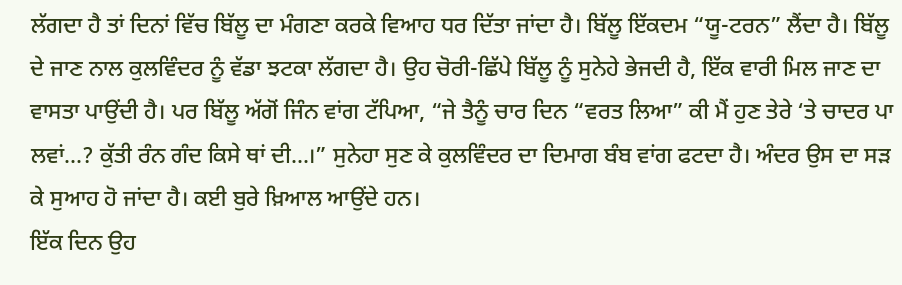ਲੱਗਦਾ ਹੈ ਤਾਂ ਦਿਨਾਂ ਵਿੱਚ ਬਿੱਲੂ ਦਾ ਮੰਗਣਾ ਕਰਕੇ ਵਿਆਹ ਧਰ ਦਿੱਤਾ ਜਾਂਦਾ ਹੈ। ਬਿੱਲੂ ਇੱਕਦਮ “ਯੂ-ਟਰਨ” ਲੈਂਦਾ ਹੈ। ਬਿੱਲੂ ਦੇ ਜਾਣ ਨਾਲ ਕੁਲਵਿੰਦਰ ਨੂੰ ਵੱਡਾ ਝਟਕਾ ਲੱਗਦਾ ਹੈ। ਉਹ ਚੋਰੀ-ਛਿੱਪੇ ਬਿੱਲੂ ਨੂੰ ਸੁਨੇਹੇ ਭੇਜਦੀ ਹੈ, ਇੱਕ ਵਾਰੀ ਮਿਲ ਜਾਣ ਦਾ ਵਾਸਤਾ ਪਾਉਂਦੀ ਹੈ। ਪਰ ਬਿੱਲੂ ਅੱਗੋਂ ਜਿੰਨ ਵਾਂਗ ਟੱਪਿਆ, “ਜੇ ਤੈਨੂੰ ਚਾਰ ਦਿਨ “ਵਰਤ ਲਿਆ” ਕੀ ਮੈਂ ਹੁਣ ਤੇਰੇ ‘ਤੇ ਚਾਦਰ ਪਾ ਲਵਾਂ…? ਕੁੱਤੀ ਰੰਨ ਗੰਦ ਕਿਸੇ ਥਾਂ ਦੀ…।” ਸੁਨੇਹਾ ਸੁਣ ਕੇ ਕੁਲਵਿੰਦਰ ਦਾ ਦਿਮਾਗ ਬੰਬ ਵਾਂਗ ਫਟਦਾ ਹੈ। ਅੰਦਰ ਉਸ ਦਾ ਸੜ ਕੇ ਸੁਆਹ ਹੋ ਜਾਂਦਾ ਹੈ। ਕਈ ਬੁਰੇ ਖ਼ਿਆਲ ਆਉਂਦੇ ਹਨ।
ਇੱਕ ਦਿਨ ਉਹ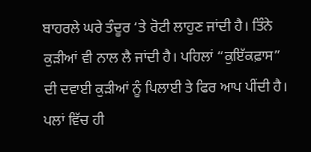ਬਾਹਰਲੇ ਘਰੇ ਤੰਦੂਰ ‘ਤੇ ਰੋਟੀ ਲਾਹੁਣ ਜਾਂਦੀ ਹੈ। ਤਿੰਨੇ ਕੁੜੀਆਂ ਵੀ ਨਾਲ ਲੈ ਜਾਂਦੀ ਹੈ। ਪਹਿਲਾਂ “ਕੁਇੱਕਫ਼ਾਸ” ਦੀ ਦਵਾਈ ਕੁੜੀਆਂ ਨੂੰ ਪਿਲਾਈ ਤੇ ਫਿਰ ਆਪ ਪੀਂਦੀ ਹੈ। ਪਲਾਂ ਵਿੱਚ ਹੀ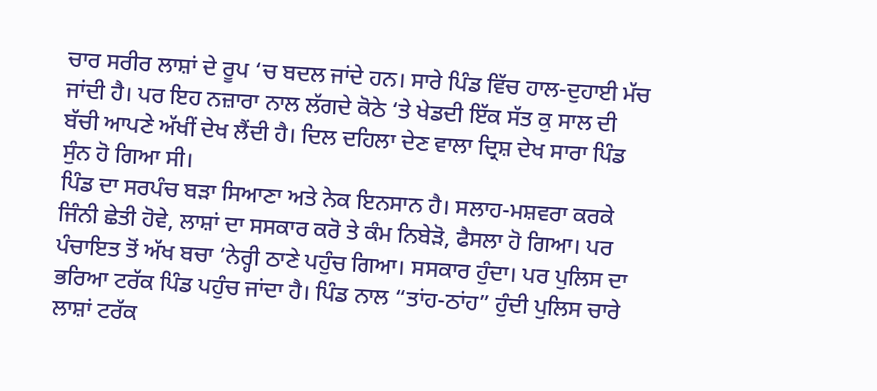ਚਾਰ ਸਰੀਰ ਲਾਸ਼ਾਂ ਦੇ ਰੂਪ ‘ਚ ਬਦਲ ਜਾਂਦੇ ਹਨ। ਸਾਰੇ ਪਿੰਡ ਵਿੱਚ ਹਾਲ-ਦੁਹਾਈ ਮੱਚ ਜਾਂਦੀ ਹੈ। ਪਰ ਇਹ ਨਜ਼ਾਰਾ ਨਾਲ ਲੱਗਦੇ ਕੋਠੇ ‘ਤੇ ਖੇਡਦੀ ਇੱਕ ਸੱਤ ਕੁ ਸਾਲ ਦੀ ਬੱਚੀ ਆਪਣੇ ਅੱਖੀਂ ਦੇਖ ਲੈਂਦੀ ਹੈ। ਦਿਲ ਦਹਿਲਾ ਦੇਣ ਵਾਲਾ ਦ੍ਰਿਸ਼ ਦੇਖ ਸਾਰਾ ਪਿੰਡ ਸੁੰਨ ਹੋ ਗਿਆ ਸੀ।
ਪਿੰਡ ਦਾ ਸਰਪੰਚ ਬੜਾ ਸਿਆਣਾ ਅਤੇ ਨੇਕ ਇਨਸਾਨ ਹੈ। ਸਲਾਹ-ਮਸ਼ਵਰਾ ਕਰਕੇ ਜਿੰਨੀ ਛੇਤੀ ਹੋਵੇ, ਲਾਸ਼ਾਂ ਦਾ ਸਸਕਾਰ ਕਰੋ ਤੇ ਕੰਮ ਨਿਬੇੜੋ, ਫੈਸਲਾ ਹੋ ਗਿਆ। ਪਰ ਪੰਚਾਇਤ ਤੋਂ ਅੱਖ ਬਚਾ ‘ਨੇਰ੍ਹੀ ਠਾਣੇ ਪਹੁੰਚ ਗਿਆ। ਸਸਕਾਰ ਹੁੰਦਾ। ਪਰ ਪੁਲਿਸ ਦਾ ਭਰਿਆ ਟਰੱਕ ਪਿੰਡ ਪਹੁੰਚ ਜਾਂਦਾ ਹੈ। ਪਿੰਡ ਨਾਲ “ਤਾਂਹ-ਠਾਂਹ” ਹੁੰਦੀ ਪੁਲਿਸ ਚਾਰੇ ਲਾਸ਼ਾਂ ਟਰੱਕ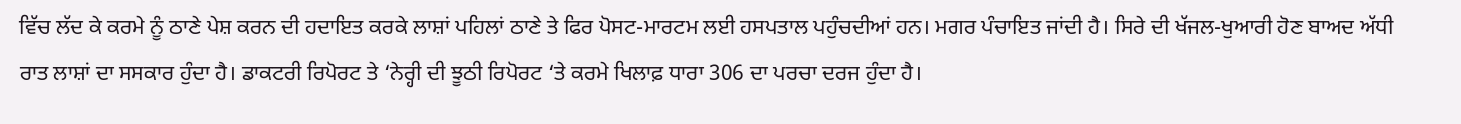ਵਿੱਚ ਲੱਦ ਕੇ ਕਰਮੇ ਨੂੰ ਠਾਣੇ ਪੇਸ਼ ਕਰਨ ਦੀ ਹਦਾਇਤ ਕਰਕੇ ਲਾਸ਼ਾਂ ਪਹਿਲਾਂ ਠਾਣੇ ਤੇ ਫਿਰ ਪੋਸਟ-ਮਾਰਟਮ ਲਈ ਹਸਪਤਾਲ ਪਹੁੰਚਦੀਆਂ ਹਨ। ਮਗਰ ਪੰਚਾਇਤ ਜਾਂਦੀ ਹੈ। ਸਿਰੇ ਦੀ ਖੱਜਲ-ਖੁਆਰੀ ਹੋਣ ਬਾਅਦ ਅੱਧੀ ਰਾਤ ਲਾਸ਼ਾਂ ਦਾ ਸਸਕਾਰ ਹੁੰਦਾ ਹੈ। ਡਾਕਟਰੀ ਰਿਪੋਰਟ ਤੇ ‘ਨੇਰ੍ਹੀ ਦੀ ਝੂਠੀ ਰਿਪੋਰਟ ‘ਤੇ ਕਰਮੇ ਖਿਲਾਫ਼ ਧਾਰਾ 306 ਦਾ ਪਰਚਾ ਦਰਜ ਹੁੰਦਾ ਹੈ।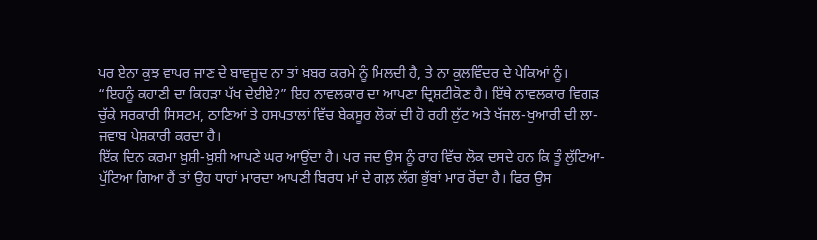ਪਰ ਏਨਾ ਕੁਝ ਵਾਪਰ ਜਾਣ ਦੇ ਬਾਵਜੂਦ ਨਾ ਤਾਂ ਖ਼ਬਰ ਕਰਮੇ ਨੂੰ ਮਿਲਦੀ ਹੈ, ਤੇ ਨਾ ਕੁਲਵਿੰਦਰ ਦੇ ਪੇਕਿਆਂ ਨੂੰ। “ਇਹਨੂੰ ਕਹਾਣੀ ਦਾ ਕਿਹੜਾ ਪੱਖ ਦੇਈਏ?” ਇਹ ਨਾਵਲਕਾਰ ਦਾ ਆਪਣਾ ਦ੍ਰਿਸ਼ਟੀਕੋਣ ਹੈ। ਇੱਥੇ ਨਾਵਲਕਾਰ ਵਿਗੜ ਚੁੱਕੇ ਸਰਕਾਰੀ ਸਿਸਟਮ, ਠਾਣਿਆਂ ਤੇ ਹਸਪਤਾਲਾਂ ਵਿੱਚ ਬੇਕਸੂਰ ਲੋਕਾਂ ਦੀ ਹੋ ਰਹੀ ਲੁੱਟ ਅਤੇ ਖੱਜਲ-ਖੁਆਰੀ ਦੀ ਲਾ-ਜਵਾਬ ਪੇਸ਼ਕਾਰੀ ਕਰਦਾ ਹੈ।
ਇੱਕ ਦਿਨ ਕਰਮਾ ਖ਼ੁਸ਼ੀ-ਖ਼ੁਸ਼ੀ ਆਪਣੇ ਘਰ ਆਉਂਦਾ ਹੈ। ਪਰ ਜਦ ਉਸ ਨੂੰ ਰਾਹ ਵਿੱਚ ਲੋਕ ਦਸਦੇ ਹਨ ਕਿ ਤੂੰ ਲੁੱਟਿਆ-ਪੁੱਟਿਆ ਗਿਆ ਹੈਂ ਤਾਂ ਉਹ ਧਾਹਾਂ ਮਾਰਦਾ ਆਪਣੀ ਬਿਰਧ ਮਾਂ ਦੇ ਗਲ਼ ਲੱਗ ਭੁੱਬਾਂ ਮਾਰ ਰੋਂਦਾ ਹੈ। ਫਿਰ ਉਸ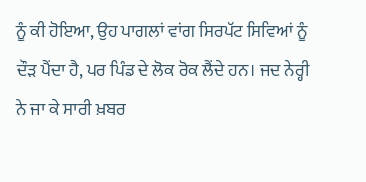ਨੂੰ ਕੀ ਹੋਇਆ, ਉਹ ਪਾਗਲਾਂ ਵਾਂਗ ਸਿਰਪੱਟ ਸਿਵਿਆਂ ਨੂੰ ਦੌੜ ਪੈਂਦਾ ਹੈ, ਪਰ ਪਿੰਡ ਦੇ ਲੋਕ ਰੋਕ ਲੈਂਦੇ ਹਨ। ਜਦ ਨੇਰ੍ਹੀ ਨੇ ਜਾ ਕੇ ਸਾਰੀ ਖ਼ਬਰ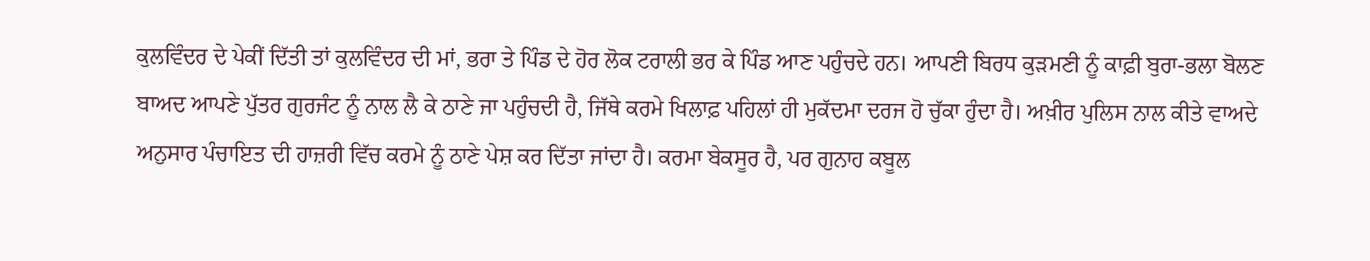ਕੁਲਵਿੰਦਰ ਦੇ ਪੇਕੀਂ ਦਿੱਤੀ ਤਾਂ ਕੁਲਵਿੰਦਰ ਦੀ ਮਾਂ, ਭਰਾ ਤੇ ਪਿੰਡ ਦੇ ਹੋਰ ਲੋਕ ਟਰਾਲੀ ਭਰ ਕੇ ਪਿੰਡ ਆਣ ਪਹੁੰਚਦੇ ਹਨ। ਆਪਣੀ ਬਿਰਧ ਕੁੜਮਣੀ ਨੂੰ ਕਾਫ਼ੀ ਬੁਰਾ-ਭਲਾ ਬੋਲਣ ਬਾਅਦ ਆਪਣੇ ਪੁੱਤਰ ਗੁਰਜੰਟ ਨੂੰ ਨਾਲ ਲੈ ਕੇ ਠਾਣੇ ਜਾ ਪਹੁੰਚਦੀ ਹੈ, ਜਿੱਥੇ ਕਰਮੇ ਖਿਲਾਫ਼ ਪਹਿਲਾਂ ਹੀ ਮੁਕੱਦਮਾ ਦਰਜ ਹੋ ਚੁੱਕਾ ਹੁੰਦਾ ਹੈ। ਅਖ਼ੀਰ ਪੁਲਿਸ ਨਾਲ ਕੀਤੇ ਵਾਅਦੇ ਅਨੁਸਾਰ ਪੰਚਾਇਤ ਦੀ ਹਾਜ਼ਰੀ ਵਿੱਚ ਕਰਮੇ ਨੂੰ ਠਾਣੇ ਪੇਸ਼ ਕਰ ਦਿੱਤਾ ਜਾਂਦਾ ਹੈ। ਕਰਮਾ ਬੇਕਸੂਰ ਹੈ, ਪਰ ਗੁਨਾਹ ਕਬੂਲ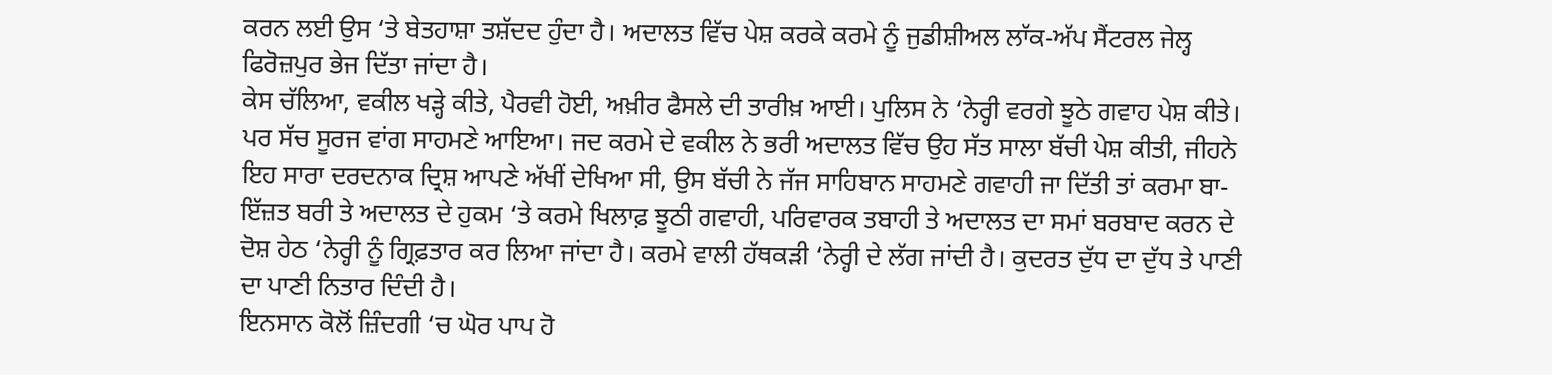ਕਰਨ ਲਈ ਉਸ ‘ਤੇ ਬੇਤਹਾਸ਼ਾ ਤਸ਼ੱਦਦ ਹੁੰਦਾ ਹੈ। ਅਦਾਲਤ ਵਿੱਚ ਪੇਸ਼ ਕਰਕੇ ਕਰਮੇ ਨੂੰ ਜੁਡੀਸ਼ੀਅਲ ਲਾੱਕ-ਅੱਪ ਸੈਂਟਰਲ ਜੇਲ੍ਹ ਫਿਰੋਜ਼ਪੁਰ ਭੇਜ ਦਿੱਤਾ ਜਾਂਦਾ ਹੈ।
ਕੇਸ ਚੱਲਿਆ, ਵਕੀਲ ਖੜ੍ਹੇ ਕੀਤੇ, ਪੈਰਵੀ ਹੋਈ, ਅਖ਼ੀਰ ਫੈਸਲੇ ਦੀ ਤਾਰੀਖ਼ ਆਈ। ਪੁਲਿਸ ਨੇ ‘ਨੇਰ੍ਹੀ ਵਰਗੇ ਝੂਠੇ ਗਵਾਹ ਪੇਸ਼ ਕੀਤੇ। ਪਰ ਸੱਚ ਸੂਰਜ ਵਾਂਗ ਸਾਹਮਣੇ ਆਇਆ। ਜਦ ਕਰਮੇ ਦੇ ਵਕੀਲ ਨੇ ਭਰੀ ਅਦਾਲਤ ਵਿੱਚ ਉਹ ਸੱਤ ਸਾਲਾ ਬੱਚੀ ਪੇਸ਼ ਕੀਤੀ, ਜੀਹਨੇ ਇਹ ਸਾਰਾ ਦਰਦਨਾਕ ਦ੍ਰਿਸ਼ ਆਪਣੇ ਅੱਖੀਂ ਦੇਖਿਆ ਸੀ, ਉਸ ਬੱਚੀ ਨੇ ਜੱਜ ਸਾਹਿਬਾਨ ਸਾਹਮਣੇ ਗਵਾਹੀ ਜਾ ਦਿੱਤੀ ਤਾਂ ਕਰਮਾ ਬਾ-ਇੱਜ਼ਤ ਬਰੀ ਤੇ ਅਦਾਲਤ ਦੇ ਹੁਕਮ ‘ਤੇ ਕਰਮੇ ਖਿਲਾਫ਼ ਝੂਠੀ ਗਵਾਹੀ, ਪਰਿਵਾਰਕ ਤਬਾਹੀ ਤੇ ਅਦਾਲਤ ਦਾ ਸਮਾਂ ਬਰਬਾਦ ਕਰਨ ਦੇ ਦੋਸ਼ ਹੇਠ ‘ਨੇਰ੍ਹੀ ਨੂੰ ਗ੍ਰਿਫ਼ਤਾਰ ਕਰ ਲਿਆ ਜਾਂਦਾ ਹੈ। ਕਰਮੇ ਵਾਲੀ ਹੱਥਕੜੀ ‘ਨੇਰ੍ਹੀ ਦੇ ਲੱਗ ਜਾਂਦੀ ਹੈ। ਕੁਦਰਤ ਦੁੱਧ ਦਾ ਦੁੱਧ ਤੇ ਪਾਣੀ ਦਾ ਪਾਣੀ ਨਿਤਾਰ ਦਿੰਦੀ ਹੈ।
ਇਨਸਾਨ ਕੋਲੋਂ ਜ਼ਿੰਦਗੀ ‘ਚ ਘੋਰ ਪਾਪ ਹੋ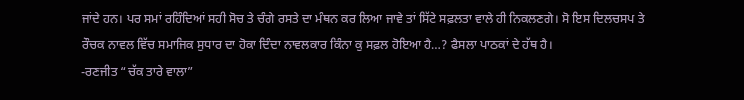ਜਾਂਦੇ ਹਨ। ਪਰ ਸਮਾਂ ਰਹਿੰਦਿਆਂ ਸਹੀ ਸੋਚ ਤੇ ਚੰਗੇ ਰਸਤੇ ਦਾ ਮੰਥਨ ਕਰ ਲਿਆ ਜਾਵੇ ਤਾਂ ਸਿੱਟੇ ਸਫ਼ਲਤਾ ਵਾਲੇ ਹੀ ਨਿਕਲਣਗੇ। ਸੋ ਇਸ ਦਿਲਚਸਪ ਤੇ ਰੌਚਕ ਨਾਵਲ ਵਿੱਚ ਸਮਾਜਿਕ ਸੁਧਾਰ ਦਾ ਹੋਕਾ ਦਿੰਦਾ ਨਾਵਲਕਾਰ ਕਿੰਨਾ ਕੁ ਸਫ਼ਲ ਹੋਇਆ ਹੈ…? ਫੈਸਲਾ ਪਾਠਕਾਂ ਦੇ ਹੱਥ ਹੈ।
-ਰਣਜੀਤ “ਚੱਕ ਤਾਰੇ ਵਾਲਾ”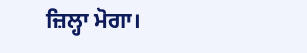ਜ਼ਿਲ੍ਹਾ ਮੋਗਾ।